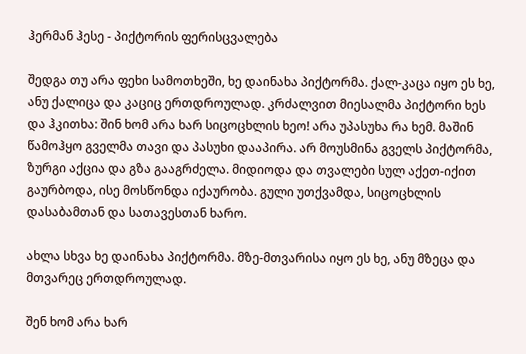ჰერმან ჰესე - პიქტორის ფერისცვალება

შედგა თუ არა ფეხი სამოთხეში, ხე დაინახა პიქტორმა. ქალ-კაცა იყო ეს ხე, ანუ ქალიცა და კაციც ერთდროულად. კრძალვით მიესალმა პიქტორი ხეს და ჰკითხა: შინ ხომ არა ხარ სიცოცხლის ხეო! არა უპასუხა რა ხემ. მაშინ წამოჰყო გველმა თავი და პასუხი დააპირა. არ მოუსმინა გველს პიქტორმა, ზურგი აქცია და გზა გააგრძელა. მიდიოდა და თვალები სულ აქეთ-იქით გაურბოდა, ისე მოსწონდა იქაურობა. გული უთქვამდა, სიცოცხლის დასაბამთან და სათავესთან ხარო.

ახლა სხვა ხე დაინახა პიქტორმა. მზე-მთვარისა იყო ეს ხე, ანუ მზეცა და მთვარეც ერთდროულად.

შენ ხომ არა ხარ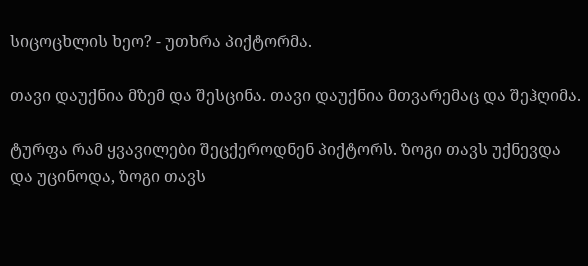სიცოცხლის ხეო? - უთხრა პიქტორმა.

თავი დაუქნია მზემ და შესცინა. თავი დაუქნია მთვარემაც და შეჰღიმა.

ტურფა რამ ყვავილები შეცქეროდნენ პიქტორს. ზოგი თავს უქნევდა და უცინოდა, ზოგი თავს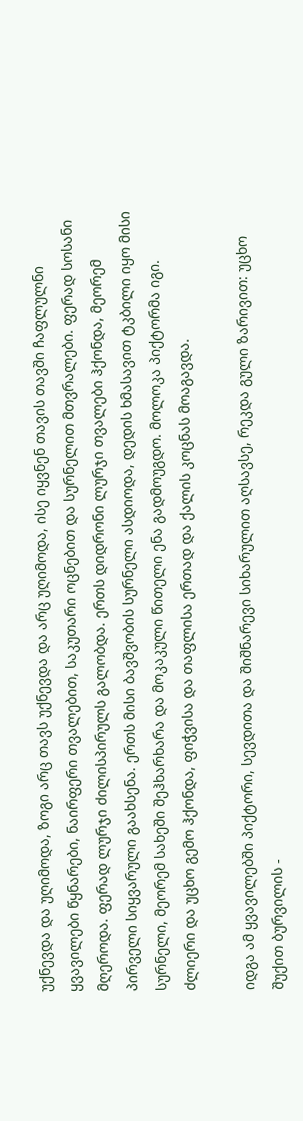უქნევდა და უღიმოდა, ზოგი არც თავს უქნევდა და არც უღიმოდა, ისე იყვნენ თავის თავში ჩაფლულნი ყვავილები წყნარები, ნაირფერი თვალებით, საკუთარი ოცნებით და სურნელით მთვრალები. ფერად სოსანი მღეროდა. ფერად ლურჯი ძილისპირულს გალობდა. ერთს დიდრონი ლურჯი თვალები ჰქონდა, მეორემ პირველი სიყვარული გაახსენა. ერთს მისი ბავშვობის სურნელი ასდიოდა, დედის ხმასავით ტკბილი იყო მისი სურნელი, მეორემ სახეში შეჰხარხარა და მოკაკული წითელი ენა გადმოუგდო. მოლოკა პიქტორმა იგი. ძლიერი და უცხო გემო ჰქონდა, ფიჭვისა და თაფლისა ერთად და ქალის კოცნას მოაგავდა.

იდგა ამ ყვავილებში პიქტორი, სევდითა და შიშნარევი სიხარულით აღსავსე, რეკდა გული ზარივით: უცხო შუქით ბურვილის -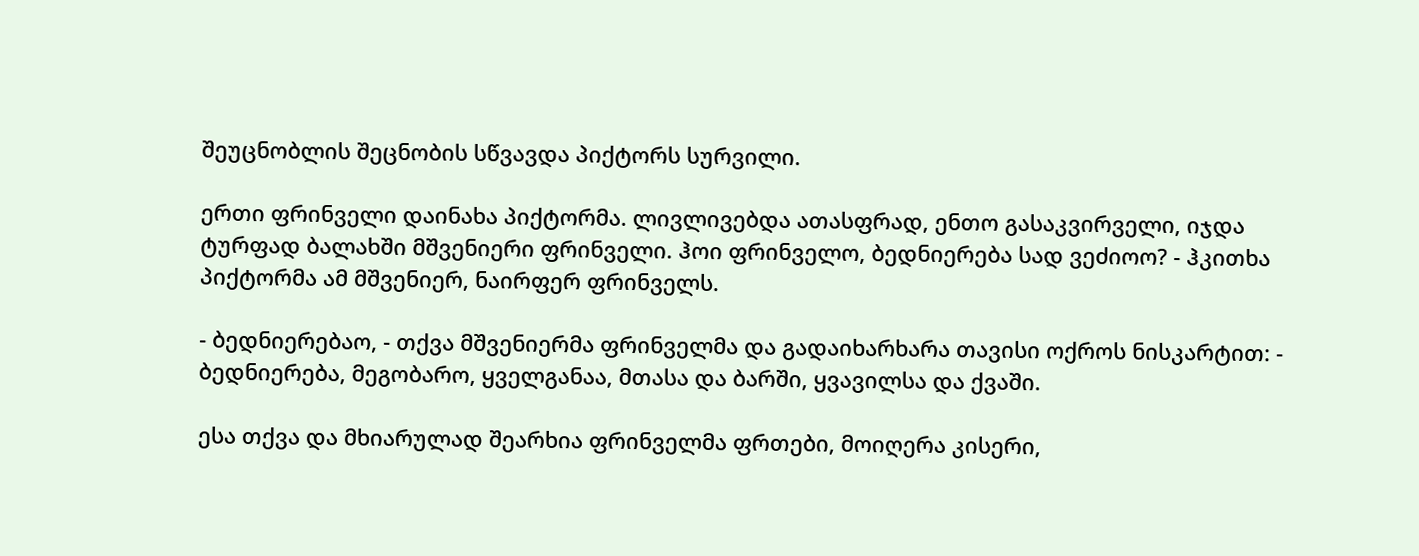შეუცნობლის შეცნობის სწვავდა პიქტორს სურვილი.

ერთი ფრინველი დაინახა პიქტორმა. ლივლივებდა ათასფრად, ენთო გასაკვირველი, იჯდა ტურფად ბალახში მშვენიერი ფრინველი. ჰოი ფრინველო, ბედნიერება სად ვეძიოო? - ჰკითხა პიქტორმა ამ მშვენიერ, ნაირფერ ფრინველს.

- ბედნიერებაო, - თქვა მშვენიერმა ფრინველმა და გადაიხარხარა თავისი ოქროს ნისკარტით: - ბედნიერება, მეგობარო, ყველგანაა, მთასა და ბარში, ყვავილსა და ქვაში.

ესა თქვა და მხიარულად შეარხია ფრინველმა ფრთები, მოიღერა კისერი,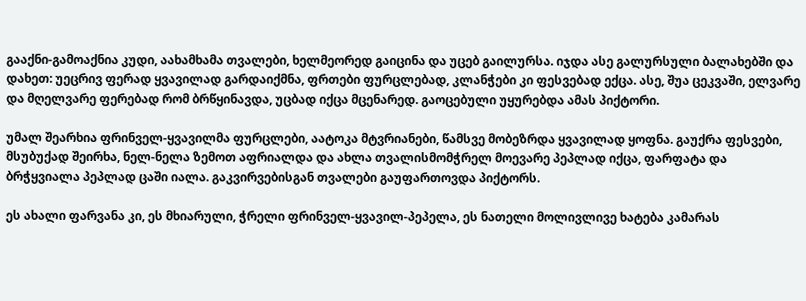გააქნი-გამოაქნია კუდი, აახამხამა თვალები, ხელმეორედ გაიცინა და უცებ გაილურსა. იჯდა ასე გალურსული ბალახებში და დახეთ: უეცრივ ფერად ყვავილად გარდაიქმნა, ფრთები ფურცლებად, კლანჭები კი ფესვებად ექცა. ასე, შუა ცეკვაში, ელვარე და მღელვარე ფერებად რომ ბრწყინავდა, უცბად იქცა მცენარედ. გაოცებული უყურებდა ამას პიქტორი.

უმალ შეარხია ფრინველ-ყვავილმა ფურცლები, აატოკა მტვრიანები, წამსვე მობეზრდა ყვავილად ყოფნა. გაუქრა ფესვები, მსუბუქად შეირხა, ნელ-ნელა ზემოთ აფრიალდა და ახლა თვალისმომჭრელ მოევარე პეპლად იქცა, ფარფატა და ბრჭყვიალა პეპლად ცაში იალა. გაკვირვებისგან თვალები გაუფართოვდა პიქტორს.

ეს ახალი ფარვანა კი, ეს მხიარული, ჭრელი ფრინველ-ყვავილ-პეპელა, ეს ნათელი მოლივლივე ხატება კამარას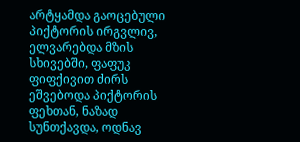არტყამდა გაოცებული პიქტორის ირგვლივ, ელვარებდა მზის სხივებში, ფაფუკ ფიფქივით ძირს ეშვებოდა პიქტორის ფეხთან, ნაზად სუნთქავდა, ოდნავ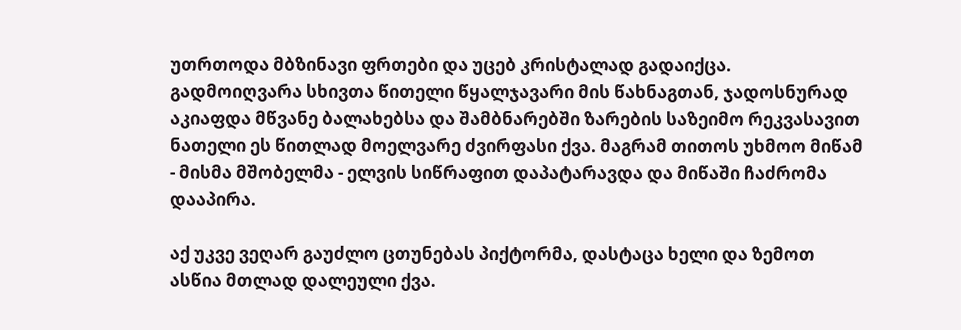უთრთოდა მბზინავი ფრთები და უცებ კრისტალად გადაიქცა. გადმოიღვარა სხივთა წითელი წყალჯავარი მის წახნაგთან, ჯადოსნურად აკიაფდა მწვანე ბალახებსა და შამბნარებში ზარების საზეიმო რეკვასავით ნათელი ეს წითლად მოელვარე ძვირფასი ქვა. მაგრამ თითოს უხმოო მიწამ - მისმა მშობელმა - ელვის სიწრაფით დაპატარავდა და მიწაში ჩაძრომა დააპირა.

აქ უკვე ვეღარ გაუძლო ცთუნებას პიქტორმა, დასტაცა ხელი და ზემოთ ასწია მთლად დალეული ქვა.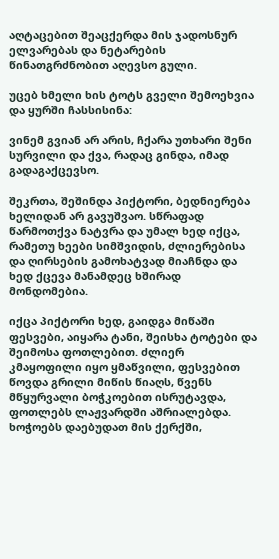აღტაცებით შეაცქერდა მის ჯადოსნურ ელვარებას და ნეტარების წინათგრძნობით აღევსო გული.

უცებ ხმელი ხის ტოტს გველი შემოეხვია და ყურში ჩასსისინა:

ვინემ გვიან არ არის, ჩქარა უთხარი შენი სურვილი და ქვა, რადაც გინდა, იმად გადაგაქცევსო.

შეკრთა, შეშინდა პიქტორი, ბედნიერება ხელიდან არ გავუშვაო. სწრაფად წარმოთქვა ნატვრა და უმალ ხედ იქცა, რამეთუ ხეები სიმშვიდის, ძლიერებისა და ღირსების გამოხატვად მიაჩნდა და ხედ ქცევა მანამდეც ხშირად მონდომებია.

იქცა პიქტორი ხედ, გაიდგა მიწაში ფესვები, აიყარა ტანი, შეისხა ტოტები და შეიმოსა ფოთლებით. ძლიერ კმაყოფილი იყო ყმაწვილი, ფესვებით წოვდა გრილი მიწის წიაღს, წვენს მწყურვალი ბოჭკოებით ისრუტავდა, ფოთლებს ლაჟვარდში აშრიალებდა. ხოჭოებს დაებუდათ მის ქერქში,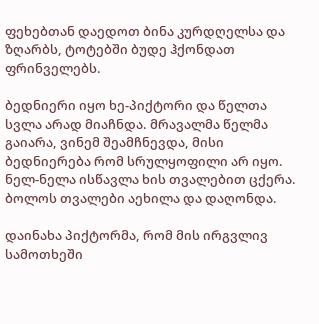ფეხებთან დაედოთ ბინა კურდღელსა და ზღარბს, ტოტებში ბუდე ჰქონდათ ფრინველებს.

ბედნიერი იყო ხე-პიქტორი და წელთა სვლა არად მიაჩნდა. მრავალმა წელმა გაიარა, ვინემ შეამჩნევდა, მისი ბედნიერება რომ სრულყოფილი არ იყო. ნელ-ნელა ისწავლა ხის თვალებით ცქერა. ბოლოს თვალები აეხილა და დაღონდა.

დაინახა პიქტორმა, რომ მის ირგვლივ სამოთხეში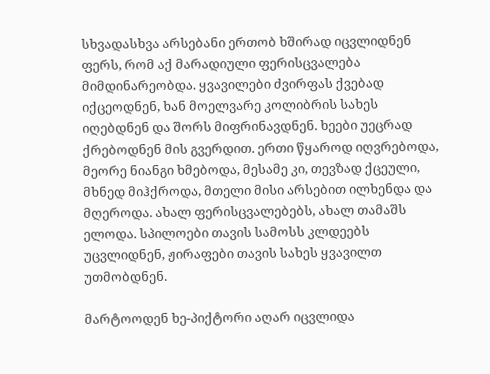სხვადასხვა არსებანი ერთობ ხშირად იცვლიდნენ ფერს, რომ აქ მარადიული ფერისცვალება მიმდინარეობდა. ყვავილები ძვირფას ქვებად იქცეოდნენ, ხან მოელვარე კოლიბრის სახეს იღებდნენ და შორს მიფრინავდნენ. ხეები უეცრად ქრებოდნენ მის გვერდით. ერთი წყაროდ იღვრებოდა, მეორე ნიანგი ხმებოდა, მესამე კი, თევზად ქცეული, მხნედ მიჰქროდა, მთელი მისი არსებით ილხენდა და მღეროდა. ახალ ფერისცვალებებს, ახალ თამაშს ელოდა. სპილოები თავის სამოსს კლდეებს უცვლიდნენ, ჟირაფები თავის სახეს ყვავილთ უთმობდნენ.

მარტოოდენ ხე-პიქტორი აღარ იცვლიდა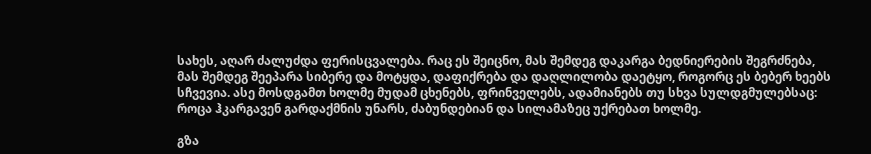სახეს, აღარ ძალუძდა ფერისცვალება. რაც ეს შეიცნო, მას შემდეგ დაკარგა ბედნიერების შეგრძნება, მას შემდეგ შეეპარა სიბერე და მოტყდა, დაფიქრება და დაღლილობა დაეტყო, როგორც ეს ბებერ ხეებს სჩვევია. ასე მოსდგამთ ხოლმე მუდამ ცხენებს, ფრინველებს, ადამიანებს თუ სხვა სულდგმულებსაც: როცა ჰკარგავენ გარდაქმნის უნარს, ძაბუნდებიან და სილამაზეც უქრებათ ხოლმე.

გზა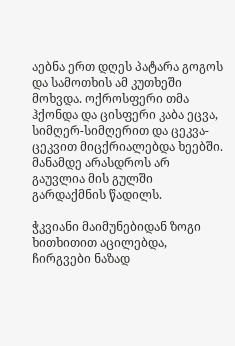აებნა ერთ დღეს პატარა გოგოს და სამოთხის ამ კუთხეში მოხვდა. ოქროსფერი თმა ჰქონდა და ცისფერი კაბა ეცვა, სიმღერ-სიმღერით და ცეკვა-ცეკვით მიცქრიალებდა ხეებში. მანამდე არასდროს არ გაუვლია მის გულში გარდაქმნის წადილს.

ჭკვიანი მაიმუნებიდან ზოგი ხითხითით აცილებდა, ჩირგვები ნაზად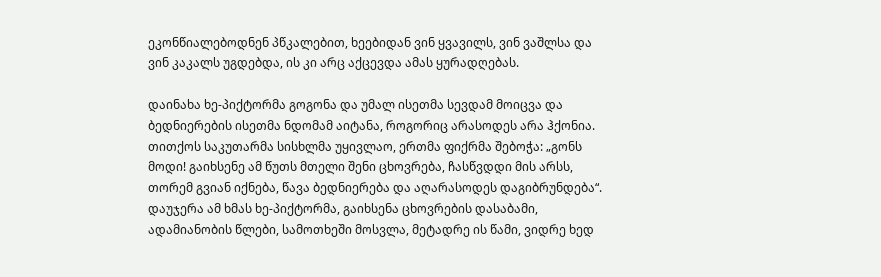ეკონწიალებოდნენ პწკალებით, ხეებიდან ვინ ყვავილს, ვინ ვაშლსა და ვინ კაკალს უგდებდა, ის კი არც აქცევდა ამას ყურადღებას.

დაინახა ხე-პიქტორმა გოგონა და უმალ ისეთმა სევდამ მოიცვა და ბედნიერების ისეთმა ნდომამ აიტანა, როგორიც არასოდეს არა ჰქონია. თითქოს საკუთარმა სისხლმა უყივლაო, ერთმა ფიქრმა შებოჭა: „გონს მოდი! გაიხსენე ამ წუთს მთელი შენი ცხოვრება, ჩასწვდდი მის არსს, თორემ გვიან იქნება, წავა ბედნიერება და აღარასოდეს დაგიბრუნდება“. დაუჯერა ამ ხმას ხე-პიქტორმა, გაიხსენა ცხოვრების დასაბამი, ადამიანობის წლები, სამოთხეში მოსვლა, მეტადრე ის წამი, ვიდრე ხედ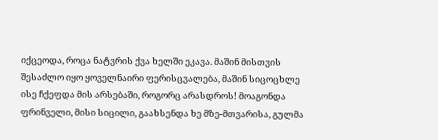იქცეოდა, როცა ნატვრის ქვა ხელში ეკავა. მაშინ მისთვის შესაძლო იყო ყოველნაირი ფერისცვალება, მაშინ სიცოცხლე ისე ჩქეფდა მის არსებაში, როგორც არასდროს! მოაგონდა ფრინველი, მისი სიცილი, გაახსენდა ხე მზე-მთვარისა, გულმა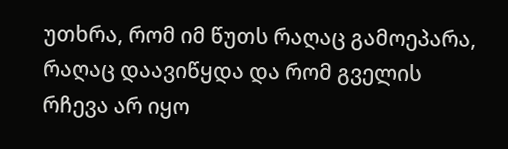უთხრა, რომ იმ წუთს რაღაც გამოეპარა, რაღაც დაავიწყდა და რომ გველის რჩევა არ იყო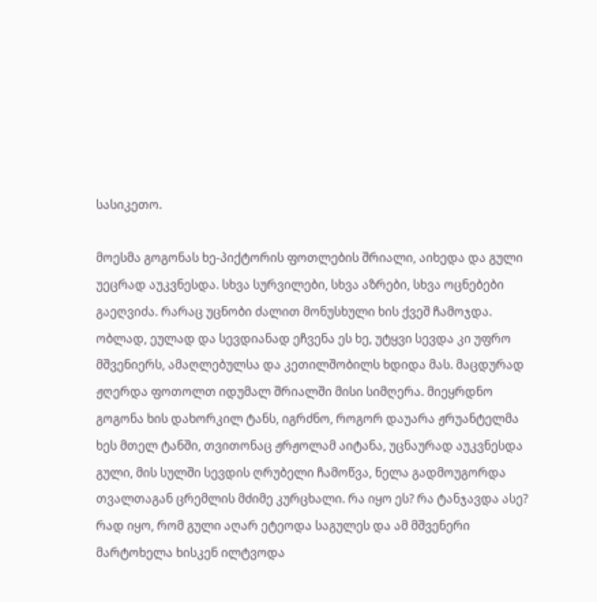სასიკეთო.

მოესმა გოგონას ხე-პიქტორის ფოთლების შრიალი, აიხედა და გული უეცრად აუკვნესდა. სხვა სურვილები, სხვა აზრები, სხვა ოცნებები გაეღვიძა. რარაც უცნობი ძალით მონუსხული ხის ქვეშ ჩამოჯდა. ობლად, ეულად და სევდიანად ეჩვენა ეს ხე, უტყვი სევდა კი უფრო მშვენიერს, ამაღლებულსა და კეთილშობილს ხდიდა მას. მაცდურად ჟღერდა ფოთოლთ იდუმალ შრიალში მისი სიმღერა. მიეყრდნო გოგონა ხის დახორკილ ტანს, იგრძნო, როგორ დაუარა ჟრუანტელმა ხეს მთელ ტანში, თვითონაც ჟრჟოლამ აიტანა, უცნაურად აუკვნესდა გული, მის სულში სევდის ღრუბელი ჩამოწვა, ნელა გადმოუგორდა თვალთაგან ცრემლის მძიმე კურცხალი. რა იყო ეს? რა ტანჯავდა ასე? რად იყო, რომ გული აღარ ეტეოდა საგულეს და ამ მშვენერი მარტოხელა ხისკენ ილტვოდა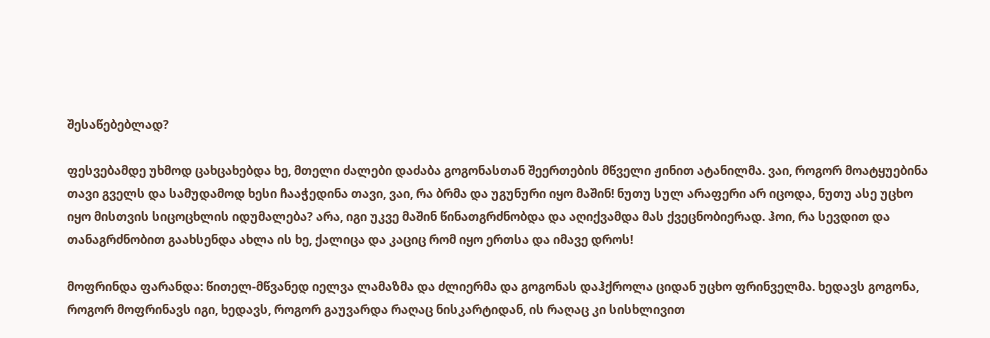შესაწებებლად?

ფესვებამდე უხმოდ ცახცახებდა ხე, მთელი ძალები დაძაბა გოგონასთან შეერთების მწველი ჟინით ატანილმა. ვაი, როგორ მოატყუებინა თავი გველს და სამუდამოდ ხესი ჩააჭედინა თავი, ვაი, რა ბრმა და უგუნური იყო მაშინ! ნუთუ სულ არაფერი არ იცოდა, ნუთუ ასე უცხო იყო მისთვის სიცოცხლის იდუმალება? არა, იგი უკვე მაშინ წინათგრძნობდა და აღიქვამდა მას ქვეცნობიერად. ჰოი, რა სევდით და თანაგრძნობით გაახსენდა ახლა ის ხე, ქალიცა და კაციც რომ იყო ერთსა და იმავე დროს!

მოფრინდა ფარანდა: წითელ-მწვანედ იელვა ლამაზმა და ძლიერმა და გოგონას დაჰქროლა ციდან უცხო ფრინველმა. ხედავს გოგონა, როგორ მოფრინავს იგი, ხედავს, როგორ გაუვარდა რაღაც ნისკარტიდან, ის რაღაც კი სისხლივით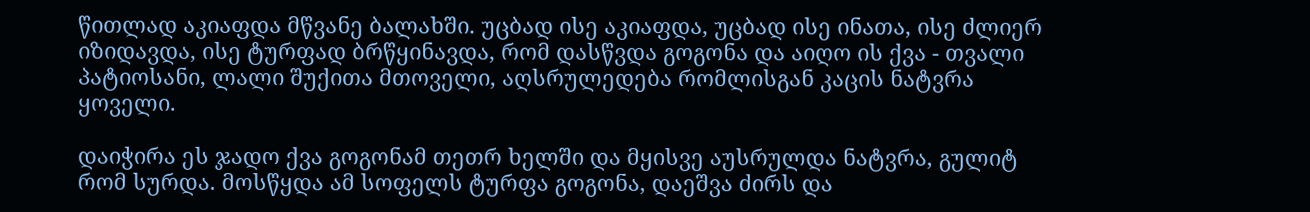წითლად აკიაფდა მწვანე ბალახში. უცბად ისე აკიაფდა, უცბად ისე ინათა, ისე ძლიერ იზიდავდა, ისე ტურფად ბრწყინავდა, რომ დასწვდა გოგონა და აიღო ის ქვა - თვალი პატიოსანი, ლალი შუქითა მთოველი, აღსრულედება რომლისგან კაცის ნატვრა ყოველი.

დაიჭირა ეს ჯადო ქვა გოგონამ თეთრ ხელში და მყისვე აუსრულდა ნატვრა, გულიტ რომ სურდა. მოსწყდა ამ სოფელს ტურფა გოგონა, დაეშვა ძირს და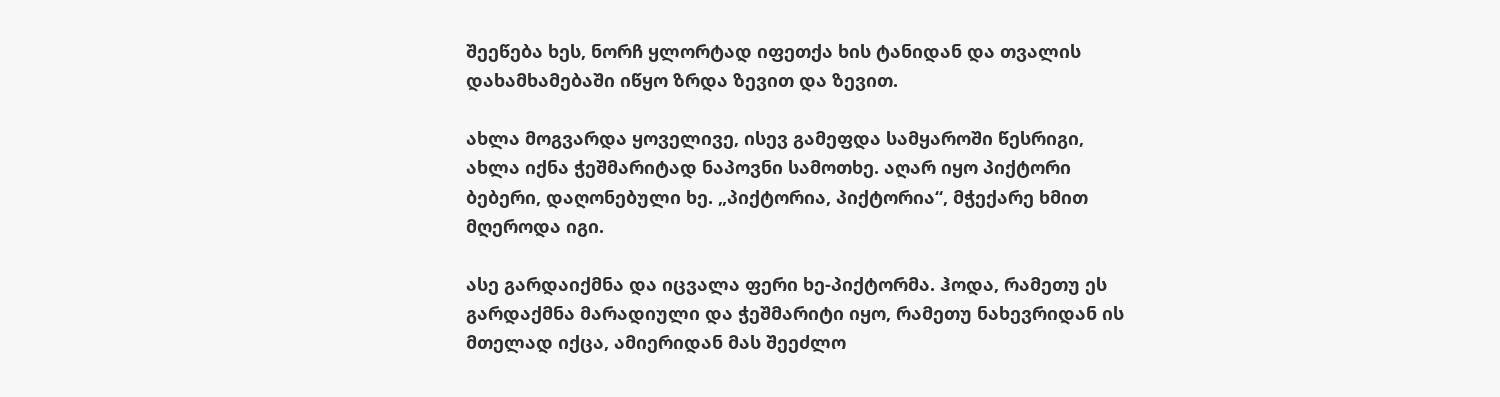შეეწება ხეს, ნორჩ ყლორტად იფეთქა ხის ტანიდან და თვალის დახამხამებაში იწყო ზრდა ზევით და ზევით.

ახლა მოგვარდა ყოველივე, ისევ გამეფდა სამყაროში წესრიგი, ახლა იქნა ჭეშმარიტად ნაპოვნი სამოთხე. აღარ იყო პიქტორი ბებერი, დაღონებული ხე. „პიქტორია, პიქტორია“, მჭექარე ხმით მღეროდა იგი.

ასე გარდაიქმნა და იცვალა ფერი ხე-პიქტორმა. ჰოდა, რამეთუ ეს გარდაქმნა მარადიული და ჭეშმარიტი იყო, რამეთუ ნახევრიდან ის მთელად იქცა, ამიერიდან მას შეეძლო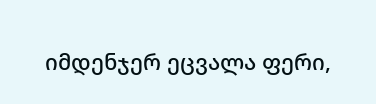იმდენჯერ ეცვალა ფერი,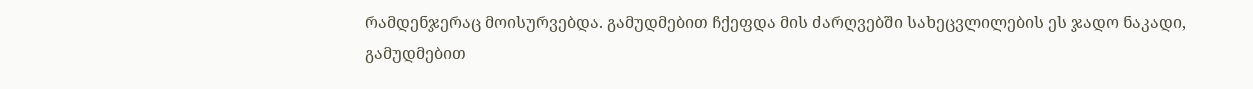რამდენჯერაც მოისურვებდა. გამუდმებით ჩქეფდა მის ძარღვებში სახეცვლილების ეს ჯადო ნაკადი, გამუდმებით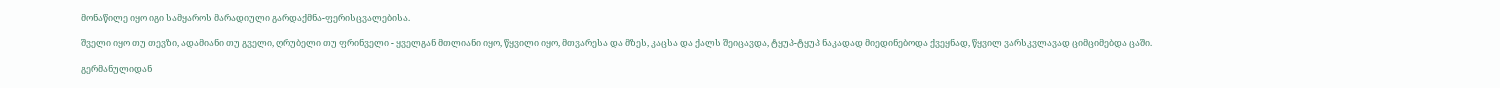მონაწილე იყო იგი სამყაროს მარადიული გარდაქმნა-ფერისცვალებისა.

შველი იყო თუ თევზი, ადამიანი თუ გველი, ღრუბელი თუ ფრინველი - ყველგან მთლიანი იყო, წყვილი იყო, მთვარესა და მზეს, კაცსა და ქალს შეიცავდა, ტყუპ-ტყუპ ნაკადად მიედინებოდა ქვეყნად, წყვილ ვარსკვლავად ციმციმებდა ცაში.

გერმანულიდან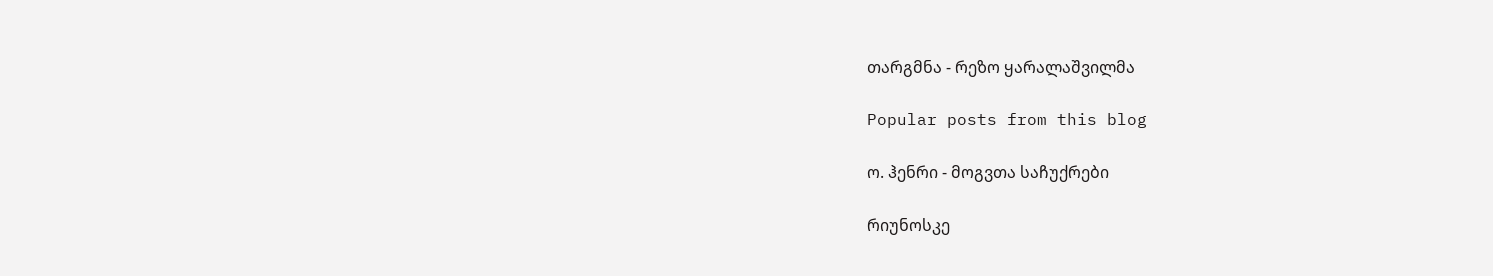თარგმნა - რეზო ყარალაშვილმა

Popular posts from this blog

ო. ჰენრი - მოგვთა საჩუქრები

რიუნოსკე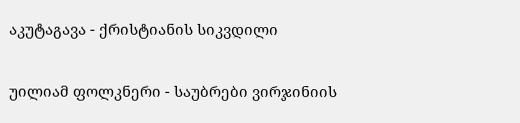აკუტაგავა - ქრისტიანის სიკვდილი

უილიამ ფოლკნერი - საუბრები ვირჯინიის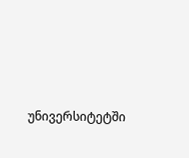უნივერსიტეტში